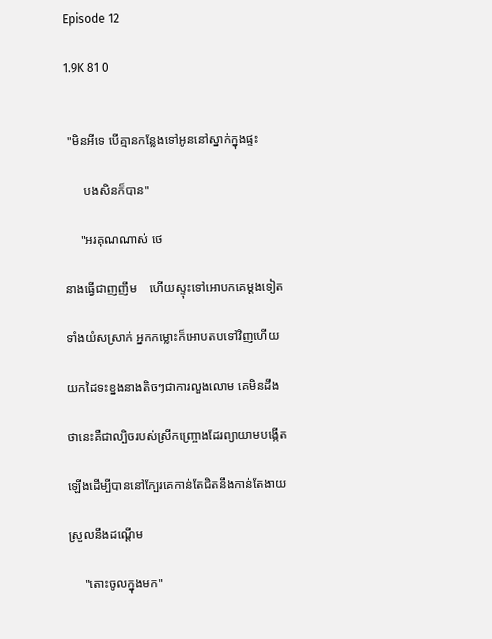Episode 12

1.9K 81 0


 "មិនអីទេ បើគ្មានកន្លែងទៅអូននៅស្នាក់ក្នុងផ្ទះ

      បងសិនក៏បាន"

     "អរគុណណាស់ ថេ

នាងធ្វើជាញញឹម    ហើយស្ទុះទៅអោបកគេម្ដងទៀត

ទាំងយំសស្រាក់ អ្នកកម្លោះក៏អោបតបទៅវិញហើយ

យកដៃទះខ្នងនាងតិចៗជាការលួងលោម គេមិនដឹង

ថានេះគឺជាល្បិចរបស់ស្រីកញ្ច្រោងដែរព្យាយាមបង្កើត

ឡើងដើម្បីបាននៅក្បែរគេកាន់តែជិតនឹងកាន់តែងាយ

ស្រួលនឹងដណ្ដើម

     "តោះចូលក្នុងមក"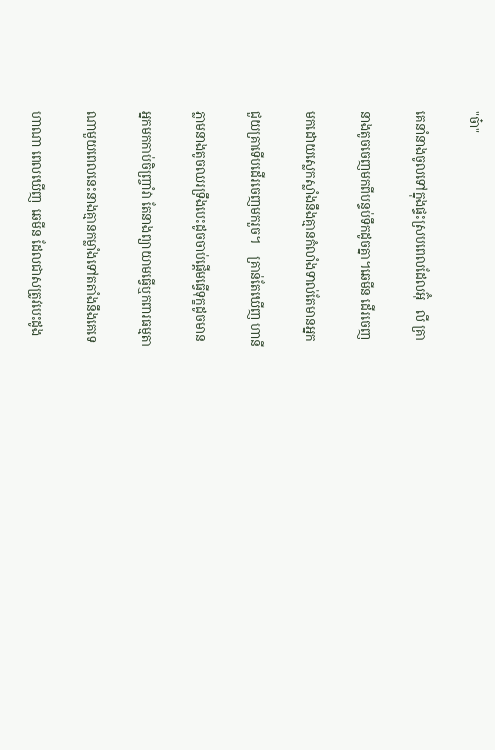"ច៎ា"

គេនាំនាងចូលទៅក្នុងផ្ទះស្របពេលដែលអ៊ុំ   លី គ្រា

នាងតូចចេញមកពីបន្ទប់ទឹកដូចគ្នា។ឆេមីន ដើរចេញ

មកដោយស្លេកស្លាំងនឹងគ្មានកំលាំងទាល់តែមានអ្នក

ជួយគ្រាទើបដើរចេញមករួច។    គ្រាន់តែឃើញ ហានី

ភ្លាមនាងតូចឈរទ្រឹងបេះដូចចាប់ផ្ដើមធ្វើទុក្ខដូចមាន

អ្នកមកកាប់ចិញ្រ្ចាំវា តែនាងព្យាយាមធ្វើឬកពារធម្មតា

ណាមួយពេលនេះនាងគ្មានកម្លាំងទៅតតាំងនឹងគេទេ

ហាណា ពេលឃើញ  ឆេមីន ដែលជាសត្រូវបេះដូង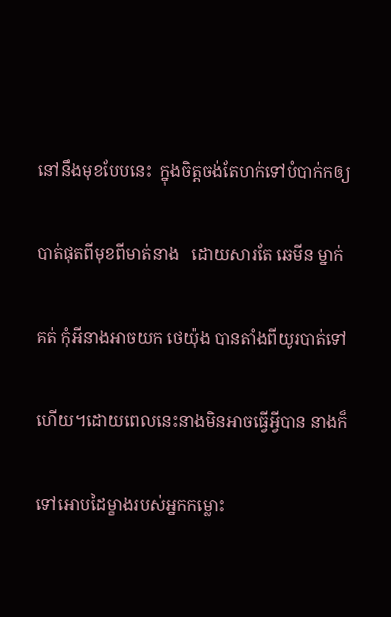នៅនឹងមុខបែបនេះ  ក្នុងចិត្តចង់តែហក់ទៅបំបាក់កឲ្យ

បាត់ផុតពីមុខពីមាត់នាង   ដោយសារតែ ឆេមីន ម្នាក់

គត់ កុំអីនាងអាចយក ថេយ៉ុង បានតាំងពីយូរបាត់ទៅ

ហើយ។ដោយពេលនេះនាងមិនអាចធ្វើអ្វីបាន នាងក៏

ទៅអោបដៃម្ខាងរបស់អ្នកកម្លោះ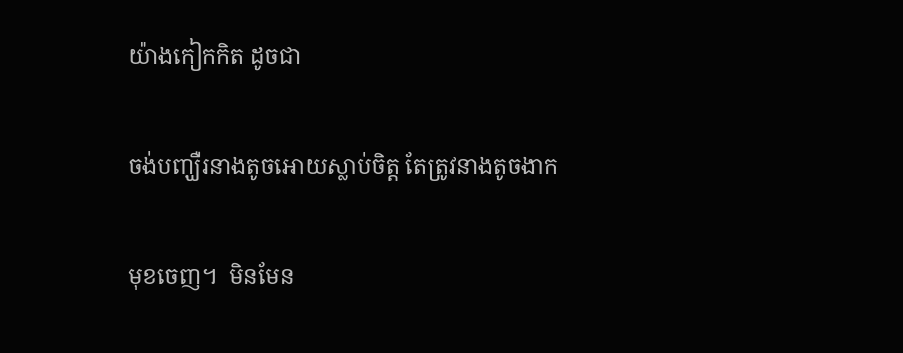យ៉ាងកៀកកិត ដូចជា

ចង់បញ្ឃឺរនាងតូចអោយស្លាប់ចិត្ត តែត្រូវនាងតូចងាក

មុខចេញ។  មិនមែន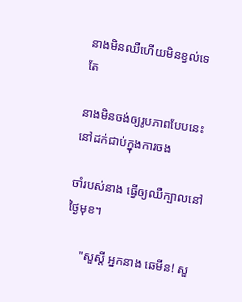នាងមិនឈឺហើយមិនខ្វល់ទេ តែ

នាងមិនចង់ឲ្យរូបភាពបែបនេះនៅដក់ជាប់ក្នុងការចង

ចាំរបស់នាង ធ្វើឲ្យឈឺក្បាលនៅថ្ងៃមុខ។

     "សួស្តី អ្នកនាង ឆេមីន! សួ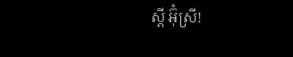ស្តី អ៊ុំស្រី!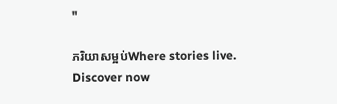"

ភរិយាសម្អប់Where stories live. Discover now